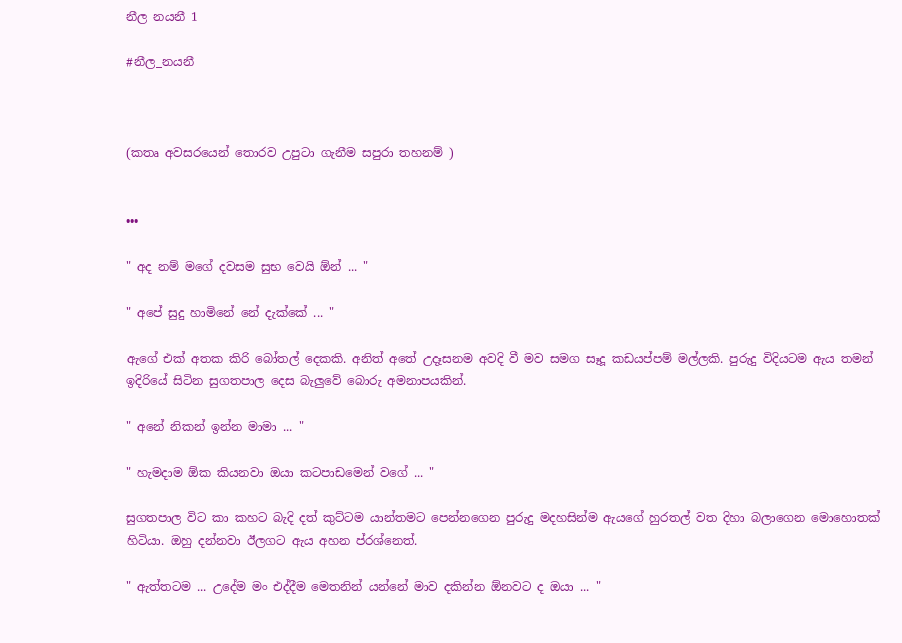නීල නයනී 1

#නීල_නයනී



(කතෘ අවසරයෙන් තොරව උපුටා ගැනීම සපුරා තහනම් )


•••

" අද නම් මගේ දවසම සුභ වෙයි ඕන් ... "

" අපේ සුදු හාමිනේ නේ දැක්කේ ... "

ඇගේ එක් අතක කිරි බෝතල් දෙකකි. අනිත් අතේ උදෑසනම අවදි වී මව සමග සෑදූ කඩයප්පම් මල්ලකි. පුරුදු විදියටම ඇය තමන් ඉදිරියේ සිටින සුගතපාල දෙස බැලුවේ බොරු අමනාපයකින්.

" අනේ නිකන් ඉන්න මාමා ... "

" හැමදාම ඕක කියනවා ඔයා කටපාඩමෙන් වගේ ... "

සුගතපාල විට කා කහට බැදි දත් කුට්ටම යාන්තමට පෙන්නගෙන පුරුදු මදහසින්ම ඇයගේ හුරතල් වත දිහා බලාගෙන මොහොතක් හිටියා. ඔහු දන්නවා ඊලගට ඇය අහන ප්රශ්නෙත්.

" ඇත්තටම ... උදේම මං එද්දීම මෙතනින් යන්නේ මාව දකින්න ඕනවට ද ඔයා ... "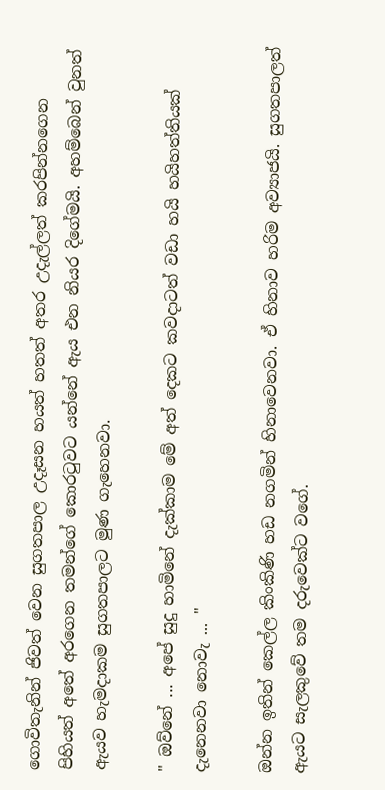ගොවිතැනින් ජිවත් වෙන සුගතපාල උදෑසන හයත් හතත් අතර උදැල්ලත් කරපින්නගෙන පිහියත් අතේ අරගෙන තමන්ගේ කොරටුවට යන්නේ ඇය එන නියර දිගේමයි. අහම්බෙන් වුනත් ඇයව හැමදාකම සුගතපාලට මුණ ගැහෙනවා.

" ඔව්නේ ... අපේ සුදු හාමිනේ දැක්කාම මේ අත් දෙකට කවදාටත් වඩා හයි හයිහත්තියක් දැනෙනවා නොවැ ... "

ඔන්න ඉතින් කෙල්ල කිංකිණි හඩ නගමින් හිනාවෙනවා. ඒ හිනාව හරිම අව්‍යාජයි. සුගතපාලත් ඇයට සැලකුවේ තම දරුවෙක්ට වගේ.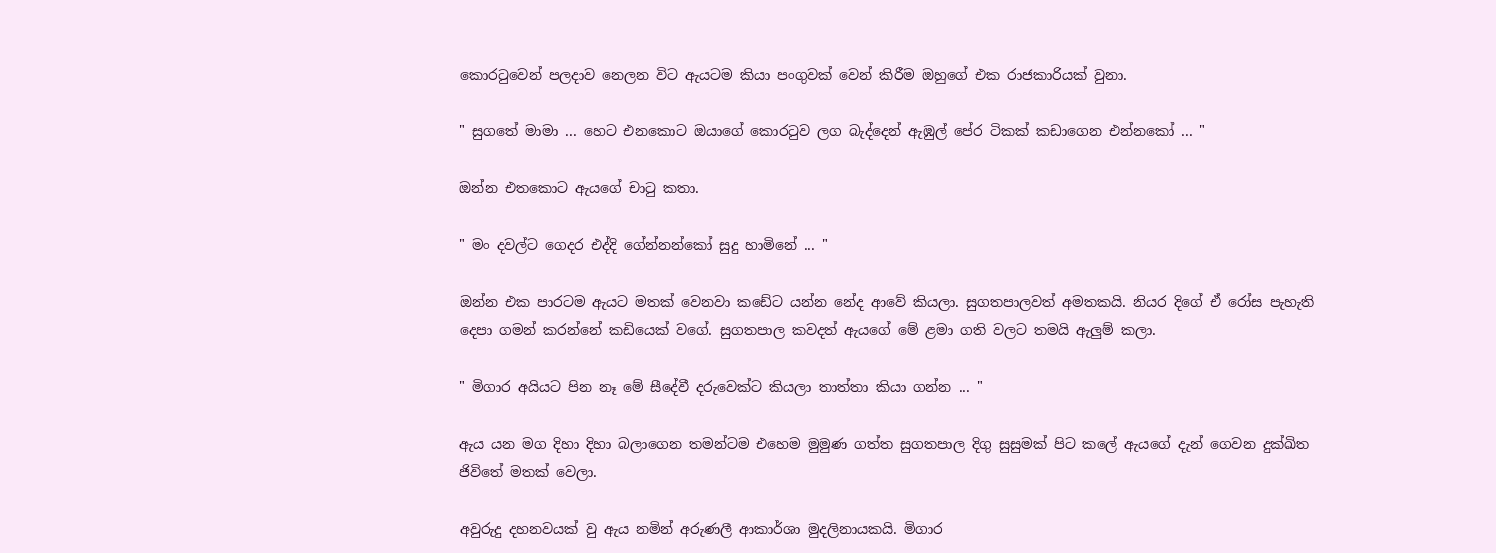කොරටුවෙන් පලදාව නෙලන විට ඇයටම කියා පංගුවක් වෙන් කිරීම ඔහුගේ එක රාජකාරියක් වුනා.

" සුගතේ මාමා ... හෙට එනකොට ඔයාගේ කොරටුව ලග බැද්දෙන් ඇඹුල් පේර ටිකක් කඩාගෙන එන්නකෝ ... "

ඔන්න එතකොට ඇයගේ චාටු කතා.

" මං දවල්ට ගෙදර එද්දි ගේන්නන්කෝ සුදු හාමිනේ ... "

ඔන්න එක පාරටම ඇයට මතක් වෙනවා කඩේට යන්න නේද ආවේ කියලා. සුගතපාලවත් අමතකයි. නියර දිගේ ඒ රෝස පැහැති දෙපා ගමන් කරන්නේ කඩියෙක් වගේ. සුගතපාල කවදත් ඇයගේ මේ ළමා ගති වලට තමයි ඇලුම් කලා.

" මිගාර අයියට පින නෑ මේ සීදේවී දරුවෙක්ට කියලා තාත්තා කියා ගන්න ... "

ඇය යන මග දිහා දිහා බලාගෙන තමන්ටම එහෙම මුමුණ ගත්ත සුගතපාල දිගු සුසුමක් පිට කලේ ඇයගේ දැන් ගෙවන දුක්ඛිත ජිවිතේ මතක් වෙලා.

අවුරුදු දහනවයක් වු ඇය නමින් අරුණලී ආකාර්ශා මුදලිනායකයි. මිගාර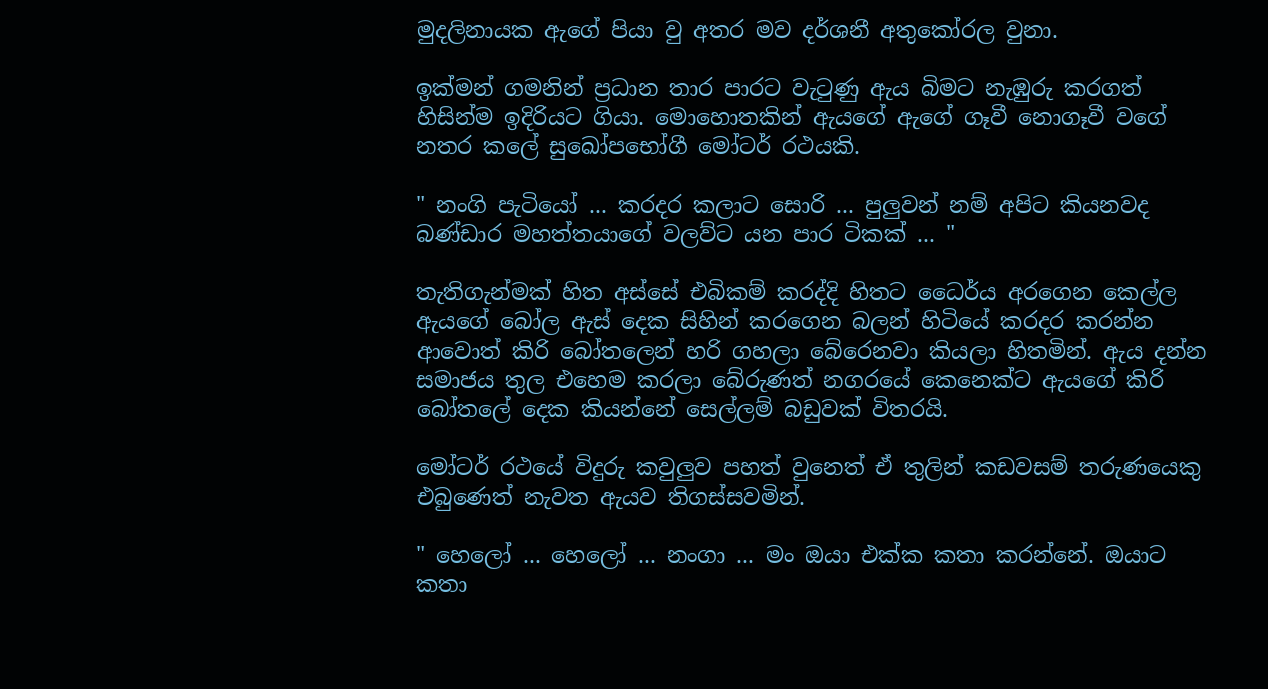මුදලිනායක ඇගේ පියා වු අතර මව දර්ශනී අතුකෝරල වුනා.

ඉක්මන් ගමනින් ප්‍රධාන තාර පාරට වැටුණු ඇය බිමට නැඹුරු කරගත් හිසින්ම ඉදිරියට ගියා. මොහොතකින් ඇයගේ ඇගේ ගෑවී නොගෑවී වගේ නතර කලේ සුඛෝපභෝගී මෝටර් රථයකි.

" නංගි පැටියෝ ... කරදර කලාට සොරි ... පුලුවන් නම් අපිට කියනවද බණ්ඩාර මහත්තයාගේ වලව්ට යන පාර ටිකක් ... "

තැතිගැන්මක් හිත අස්සේ එබිකම් කරද්දි හිතට ධෛර්ය අරගෙන කෙල්ල ඇයගේ බෝල ඇස් දෙක සිහින් කරගෙන බලන් හිටියේ කරදර කරන්න ආවොත් කිරි බෝතලෙන් හරි ගහලා බේරෙනවා කියලා හිතමින්. ඇය දන්න සමාජය තුල එහෙම කරලා බේරුණත් නගරයේ කෙනෙක්ට ඇයගේ කිරි බෝතලේ දෙක කියන්නේ සෙල්ලම් බඩුවක් විතරයි.

මෝටර් රථයේ විදුරු කවුලුව පහත් වුනෙත් ඒ තුලින් කඩවසම් තරුණයෙකු එබුණෙත් නැවත ඇයව තිගස්සවමින්.

" හෙලෝ ... හෙලෝ ... නංගා ... මං ඔයා එක්ක කතා කරන්නේ. ඔයාට කතා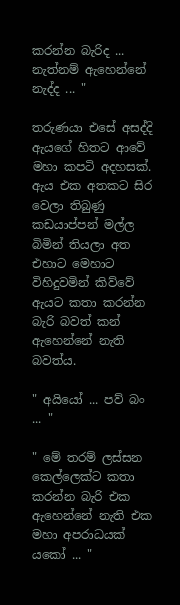කරන්න බැරිද ... නැත්නම් ඇහෙන්නේ නැද්ද ... "

තරුණයා එසේ අසද්දි ඇයගේ හිතට ආවේ මහා කපටි අදහසක්. ඇය එක අතකට සිර වෙලා තිබුණු කඩයාප්පන් මල්ල බිමින් තියලා අත එහාට මෙහාට විහිදුවමින් කිව්වේ ඇයට කතා කරන්න බැරි බවත් කන් ඇහෙන්නේ නැති බවත්ය.

" අයියෝ ... පව් බං ... "

" මේ තරම් ලස්සන කෙල්ලෙක්ට කතා කරන්න බැරි එක ඇහෙන්නේ නැති එක මහා අපරාධයක් යකෝ ... "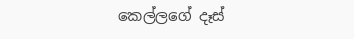කෙල්ලගේ දෑස්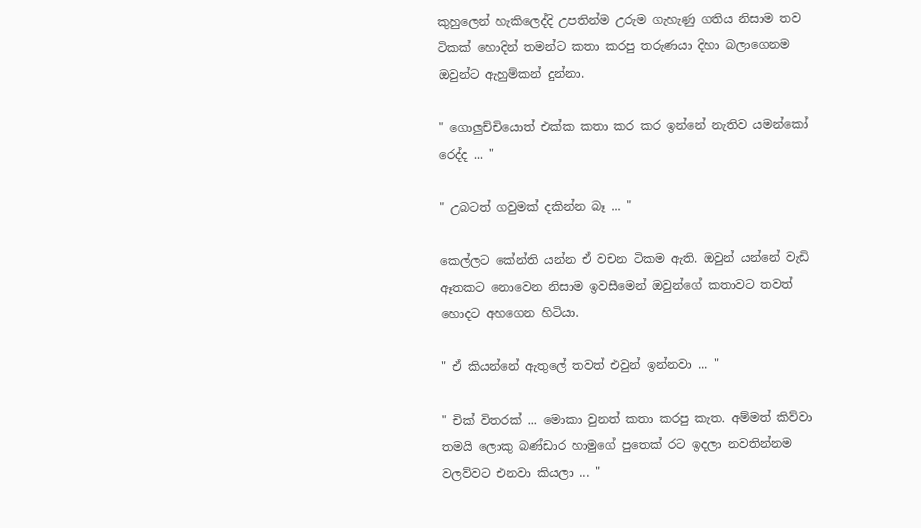කුහුලෙන් හැකිලෙද්දි උපතින්ම උරුම ගැහැණු ගතිය නිසාම තව ටිකක් හොදින් තමන්ට කතා කරපු තරුණයා දිහා බලාගෙනම ඔවුන්ට ඇහුම්කන් දුන්නා.

" ගොලුච්චියොත් එක්ක කතා කර කර ඉන්නේ නැතිව යමන්කෝ රෙද්ද ... "

" උබටත් ගවුමක් දකින්න බෑ ... "

කෙල්ලට කේන්ති යන්න ඒ වචන ටිකම ඇති. ඔවුන් යන්නේ වැඩි ඈතකට නොවෙන නිසාම ඉවසීමෙන් ඔවුන්ගේ කතාවට තවත් හොදට අහගෙන හිටියා.

" ඒ කියන්නේ ඇතුලේ තවත් එවුන් ඉන්නවා ... "

" චික් විතරක් ... මොකා වුනත් කතා කරපු කැත. අම්මත් කිව්වා තමයි ලොකු බණ්ඩාර හාමුගේ පුතෙක් රට ඉදලා නවතින්නම වලව්වට එනවා කියලා ... "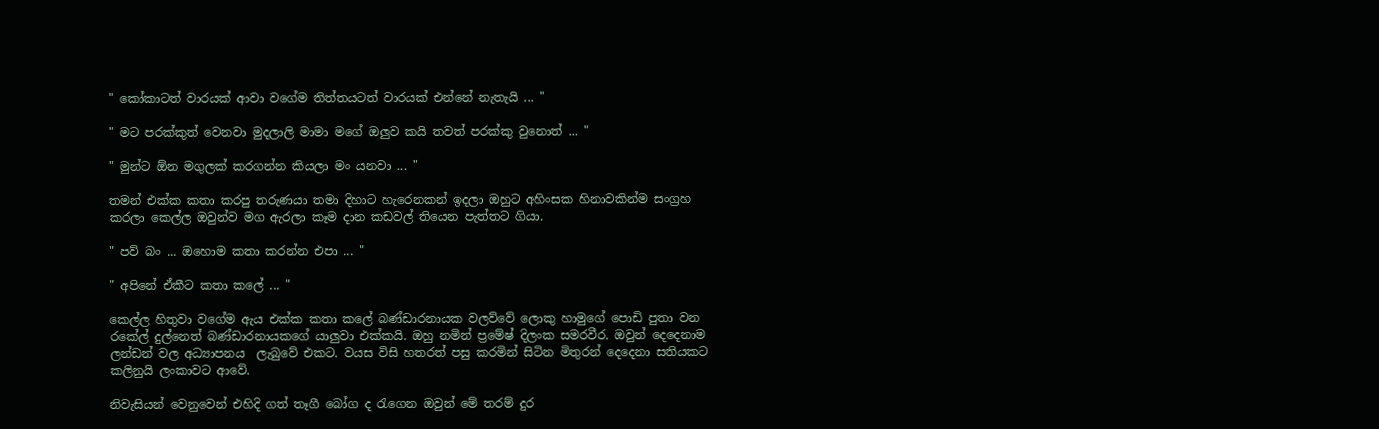" කෝකාටත් වාරයක් ආවා වගේම තිත්තයටත් වාරයක් එන්නේ නැතැයි ... "

" මට පරක්කුත් වෙනවා මුදලාලි මාමා මගේ ඔලුව කයි තවත් පරක්කු වුනොත් ... "

" මුන්ට ඕන මගුලක් කරගන්න කියලා මං යනවා ... "

තමන් එක්ක කතා කරපු තරුණයා තමා දිහාට හැරෙනකන් ඉදලා ඔහුට අහිංසක හිනාවකින්ම සංග්‍රහ කරලා කෙල්ල ඔවුන්ව මග ඇරලා කෑම දාන කඩවල් තියෙන පැත්තට ගියා.

" පව් බං ... ඔහොම කතා කරන්න එපා ... "

" අපිනේ ඒකීට කතා කලේ ... "

කෙල්ල හිතුවා වගේම ඇය එක්ක කතා කලේ බණ්ඩාරනායක වලව්වේ ලොකු හාමුගේ පොඩි පුතා වන රකේල් දුල්නෙත් බණ්ඩාරනායකගේ යාලුවා එක්කයි. ඔහු නමින් ප්‍රමේෂ් දිලංක සමරවීර. ඔවුන් දෙදෙනාම ලන්ඩන් වල අධ්‍යාපනය  ලැබුවේ එකට. වයස විසි හතරත් පසු කරමින් සිටින මිතුරන් දෙදෙනා සතියකට කලිනුයි ලංකාවට ආවේ.

නිවැසියන් වෙනුවෙන් එහිදි ගත් තෑගී බෝග ද රැගෙන ඔවුන් මේ තරම් දුර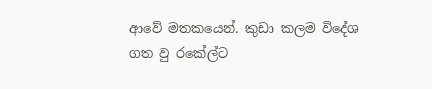ආවේ මතකයෙන්. කුඩා කලම විදේශ ගත වු රකේල්ට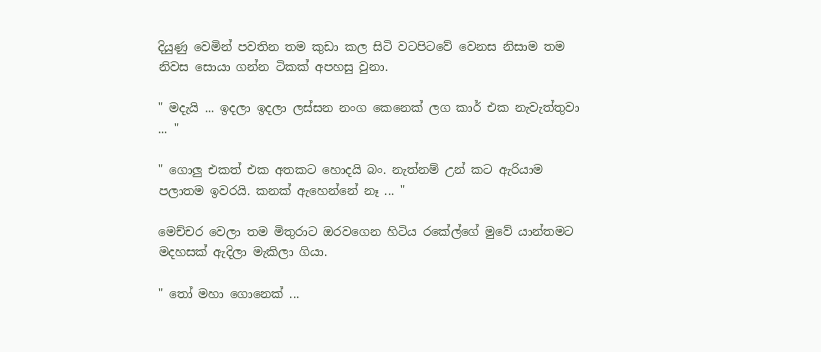දියුණු වෙමින් පවතින තම කුඩා කල සිටි වටපිටවේ වෙනස නිසාම තම නිවස සොයා ගන්න ටිකක් අපහසු වුනා.

" මදැයි ... ඉදලා ඉදලා ලස්සන නංග කෙනෙක් ලග කාර් එක නැවැත්තුවා ... "

" ගොලු එකත් එක අතකට හොදයි බං. නැත්නම් උන් කට ඇරියාම පලාතම ඉවරයි. කනක් ඇහෙන්නේ නෑ ... "

මෙච්චර වෙලා තම මිතුරාට ඔරවගෙන හිටිය රකේල්ගේ මුවේ යාන්තමට මදහසක් ඇදිලා මැකිලා ගියා.

" තෝ මහා ගොනෙක් ...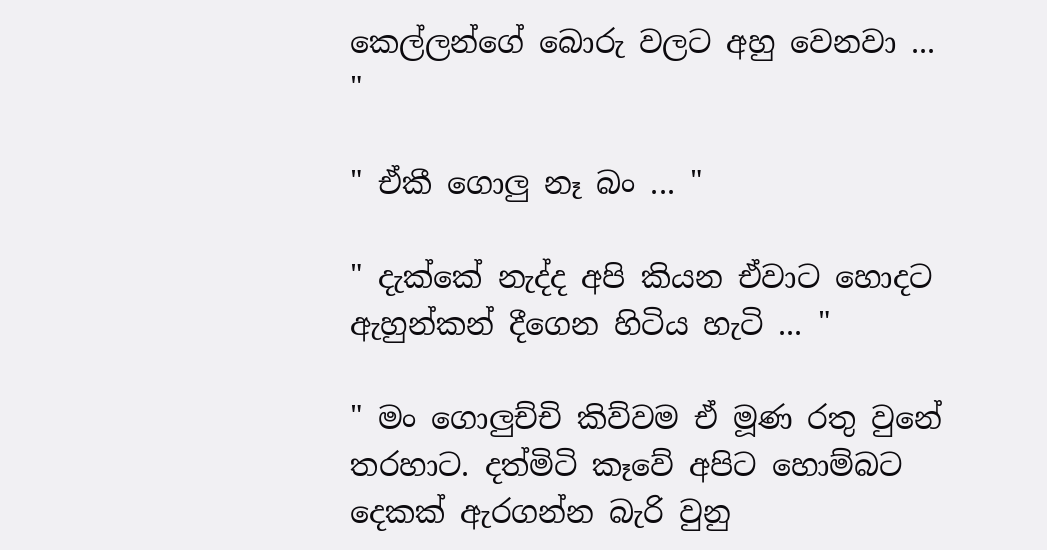කෙල්ලන්ගේ බොරු වලට අහු වෙනවා ... "

" ඒකී ගොලු නෑ බං ... "

" දැක්කේ නැද්ද අපි කියන ඒවාට හොදට ඇහුන්කන් දීගෙන හිටිය හැටි ... "

" මං ගොලුච්චි කිව්වම ඒ මූණ රතු වුනේ තරහාට. දත්මිටි කෑවේ අපිට හොම්බට දෙකක් ඇරගන්න බැරි වුනු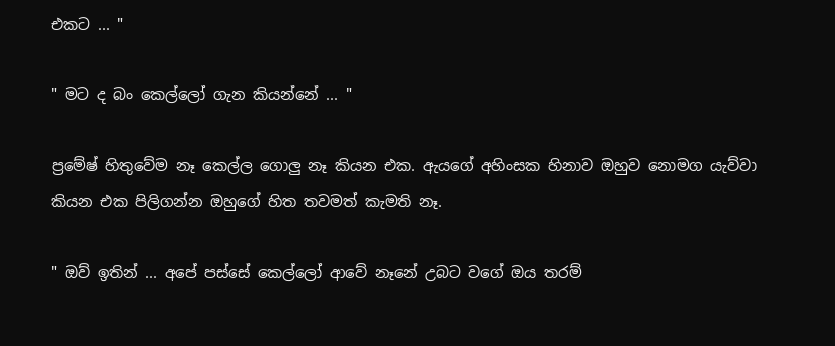එකට ... "

" මට ද බං කෙල්ලෝ ගැන කියන්නේ ... "

ප්‍රමේෂ් හිතුවේම නෑ කෙල්ල ගොලු නෑ කියන එක. ඇයගේ අහිංසක හිනාව ඔහුව නොමග යැව්වා කියන එක පිලිගන්න ඔහුගේ හිත තවමත් කැමති නෑ.

" ඔව් ඉතින් ... අපේ පස්සේ කෙල්ලෝ ආවේ නෑනේ උබට වගේ ඔය තරම්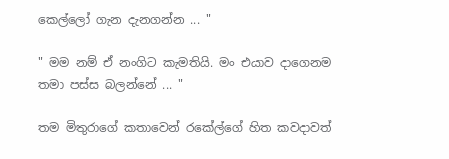කෙල්ලෝ ගැන දැනගන්න ... "

" මම නම් ඒ නංගිට කැමතියි. මං එයාව දාගෙනම තමා පස්ස බලන්නේ ... "

තම මිතුරාගේ කතාවෙන් රකේල්ගේ හිත කවදාවත්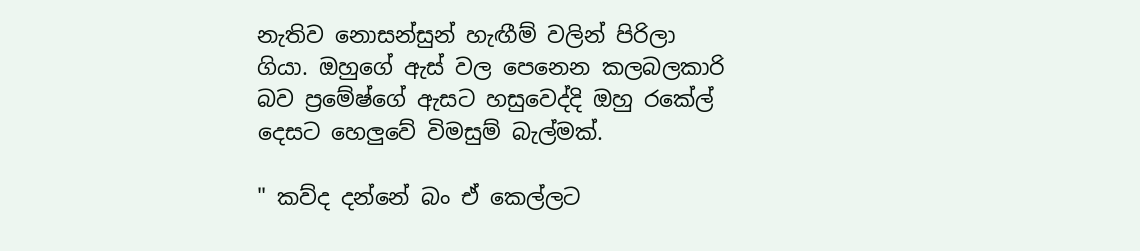නැතිව නොසන්සුන් හැඟීම් වලින් පිරිලා ගියා. ඔහුගේ ඇස් වල පෙනෙන කලබලකාරි බව ප්‍රමේෂ්ගේ ඇසට හසුවෙද්දි ඔහු රකේල් දෙසට හෙලුවේ විමසුම් බැල්මක්.

" කව්ද දන්නේ බං ඒ කෙල්ලට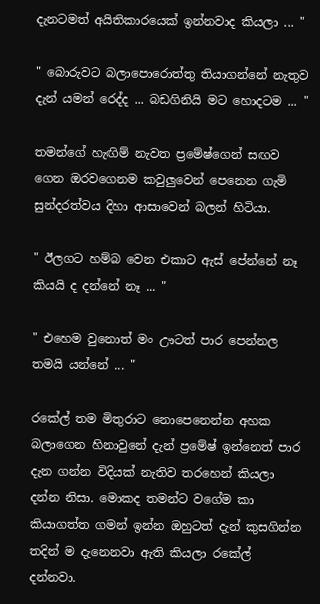දැනටමත් අයිතිකාරයෙක් ඉන්නවාද කියලා ... "

" බොරුවට බලාපොරොත්තු තියාගන්නේ නැතුව දැන් යමන් රෙද්ද ... බඩගිනියි මට හොදටම ... "

තමන්ගේ හැඟිම් නැවත ප්‍රමේෂ්ගෙන් සඟව ගෙන ඔරවගෙනම කවුලුවෙන් පෙනෙන ගැමි සුන්දරත්වය දිහා ආසාවෙන් බලන් හිටියා.

" ඊලගට හම්බ වෙන එකාට ඇස් පේන්නේ නෑ කියයි ද දන්නේ නෑ ... "

" එහෙම වුනොත් මං ඌටත් පාර පෙන්නල තමයි යන්නේ ... "

රකේල් තම මිතුරාට නොපෙනෙන්න අහක බලාගෙන හිනාවුනේ දැන් ප්‍රමේෂ් ඉන්නෙත් පාර දැන ගන්න විදියක් නැතිව තරහෙන් කියලා දන්න නිසා. මොකද තමන්ට වගේම කා කියාගත්ත ගමන් ඉන්න ඔහුටත් දැන් කුසගින්න තදින් ම දැනෙනවා ඇති කියලා රකේල් දන්නවා.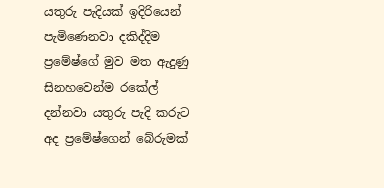යතුරු පැදියක් ඉදිරියෙන් පැමිණෙනවා දකිද්දිම ප්‍රමේෂ්ගේ මුව මත ඇදුණු සිනහවෙන්ම රකේල් දන්නවා යතුරු පැදි කරුට අද ප්‍රමේෂ්ගෙන් බේරුමක්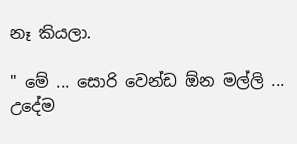නෑ කියලා.

" මේ ... සොරි වෙන්ඩ ඕන මල්ලි ... උදේම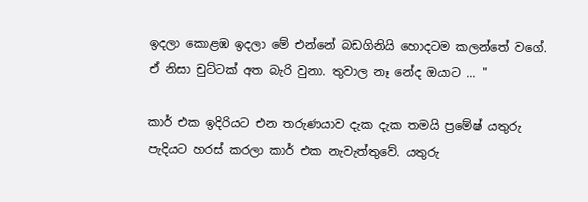ඉදලා කොළඹ ඉදලා මේ එන්නේ බඩගිනියි හොදටම කලන්තේ වගේ. ඒ නිසා චුට්ටක් අත බැරි වුනා. තුවාල නෑ නේද ඔයාට ... "

කාර් එක ඉදිරියට එන තරුණයාව දැක දැක තමයි ප්‍රමේෂ් යතුරු පැදියට හරස් කරලා කාර් එක නැවැත්තුවේ. යතුරු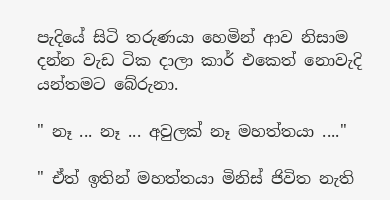පැදියේ සිටි තරුණයා හෙමින් ආව නිසාම දන්න වැඩ ටික දාලා කාර් එකෙත් නොවැදි යන්තමට බේරුනා.

" නෑ ... නෑ ... අවුලක් නෑ මහත්තයා ...."

" ඒත් ඉතින් මහත්තයා මිනිස් ජිවිත නැති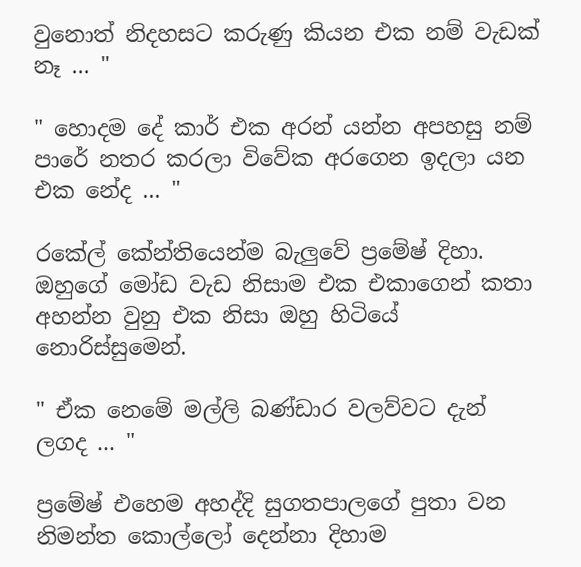වුනොත් නිදහසට කරුණු කියන එක නම් වැඩක් නෑ ... "

" හොදම දේ කාර් එක අරන් යන්න අපහසු නම් පාරේ නතර කරලා විවේක අරගෙන ඉදලා යන එක නේද ... "

රකේල් කේන්තියෙන්ම බැලුවේ ප්‍රමේෂ් දිහා. ඔහුගේ මෝඩ වැඩ නිසාම එක එකාගෙන් කතා අහන්න වුනු එක නිසා ඔහු හිටියේ නොරිස්සුමෙන්.

" ඒක නෙමේ මල්ලි බණ්ඩාර වලව්වට දැන් ලගද ... "

ප්‍රමේෂ් එහෙම අහද්දි සුගතපාලගේ පුතා වන නිමන්ත කොල්ලෝ දෙන්නා දිහාම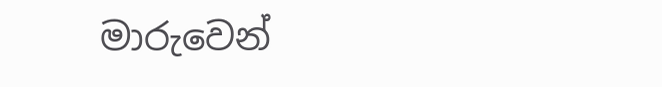මාරුවෙන්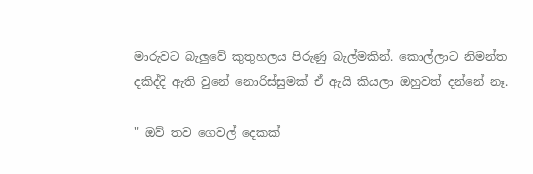මාරුවට බැලුවේ කුතුහලය පිරුණු බැල්මකින්. කොල්ලාට නිමන්ත දකිද්දි ඇති වුනේ නොරිස්සුමක් ඒ ඇයි කියලා ඔහුවත් දන්නේ නෑ.

" ඔව් තව ගෙවල් දෙකක්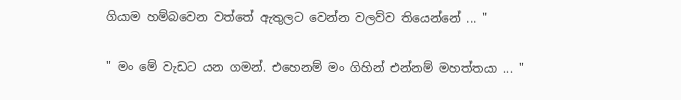ගියාම හම්බවෙන වත්තේ ඇතුලට වෙන්න වලව්ව තියෙන්නේ ... "

" මං මේ වැඩට යන ගමන්. එහෙනම් මං ගිහින් එන්නම් මහත්තයා ... "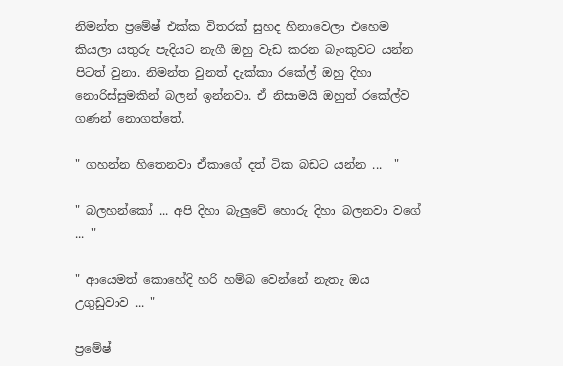නිමන්ත ප්‍රමේෂ් එක්ක විතරක් සුහද හිනාවෙලා එහෙම කියලා යතුරු පැදියට නැගී ඔහු වැඩ කරන බැංකුවට යන්න පිටත් වුනා. නිමන්ත වුනත් දැක්කා රකේල් ඔහු දිහා නොරිස්සුමකින් බලන් ඉන්නවා. ඒ නිසාමයි ඔහුත් රකේල්ව ගණන් නොගත්තේ.

" ගහන්න හිතෙනවා ඒකාගේ දත් ටික බඩට යන්න ...  "

" බලහන්කෝ ... අපි දිහා බැලුවේ හොරු දිහා බලනවා වගේ ... "

" ආයෙමත් කොහේදි හරි හම්බ වෙන්නේ නැතැ ඔය උගුඩුවාව ... "

ප්‍රමේෂ්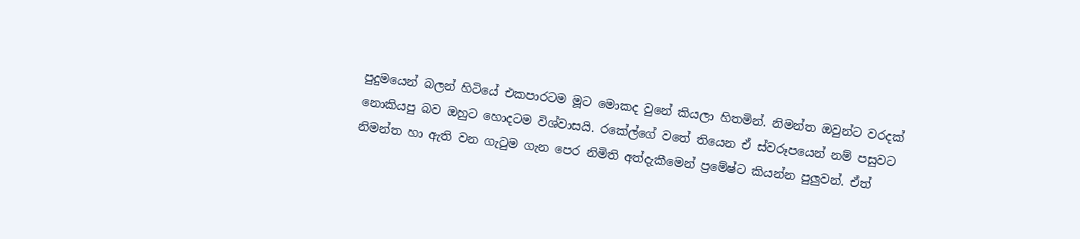පුදුමයෙන් බලන් හිටියේ එකපාරටම මූට මොකද වුනේ කියලා හිතමින්. නිමන්ත ඔවුන්ට වරදක් නොකියපු බව ඔහුට හොදටම විශ්වාසයි. රකේල්ගේ වතේ තියෙන ඒ ස්වරූපයෙන් නම් පසුවට නිමන්ත හා ඇති වන ගැටුම ගැන පෙර නිමිති අත්දැකීමෙන් ප්‍රමේෂ්ට කියන්න පුලුවන්. ඒත්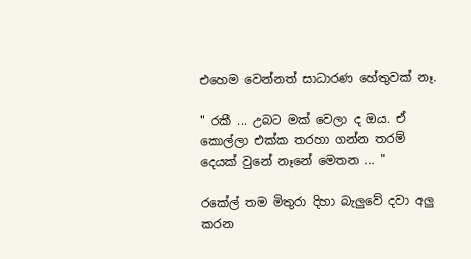එහෙම වෙන්නත් සාධාරණ හේතුවක් නෑ.

" රකී ... උබට මක් වෙලා ද ඔය. ඒ කොල්ලා එක්ක තරහා ගන්න තරම් දෙයක් වුනේ නෑනේ මෙතන ... "

රකේල් තම මිතුරා දිහා බැලුවේ දවා අලු කරන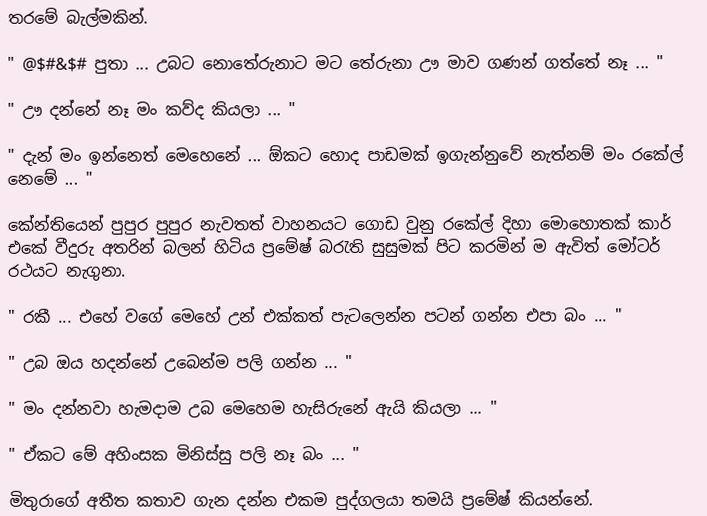තරමේ බැල්මකින්.

" @$#&$# පුතා ... උබට නොතේරුනාට මට තේරුනා ඌ මාව ගණන් ගත්තේ නෑ ... "

" ඌ දන්නේ නෑ මං කව්ද කියලා ... "

" දැන් මං ඉන්නෙත් මෙහෙනේ ... ඕකට හොද පාඩමක් ඉගැන්නුවේ නැත්නම් මං රකේල් නෙමේ ... "

කේන්තියෙන් පුපුර පුපුර නැවතත් වාහනයට ගොඩ වුනු රකේල් දිහා මොහොතක් කාර් එකේ වීදුරු අතරින් බලන් හිටිය ප්‍රමේෂ් බරැති සුසුමක් පිට කරමින් ම ඇවිත් මෝටර් රථයට නැගුනා.

" රකී ... එහේ වගේ මෙහේ උන් එක්කත් පැටලෙන්න පටන් ගන්න එපා බං ... "

" උබ ඔය හදන්නේ උබෙන්ම පලි ගන්න ... "

" මං දන්නවා හැමදාම උබ මෙහෙම හැසිරුනේ ඇයි කියලා ... "

" ඒකට මේ අහිංසක මිනිස්සු පලි නෑ බං ... "

මිතුරාගේ අතීත කතාව ගැන දන්න එකම පුද්ගලයා තමයි ප්‍රමේෂ් කියන්නේ.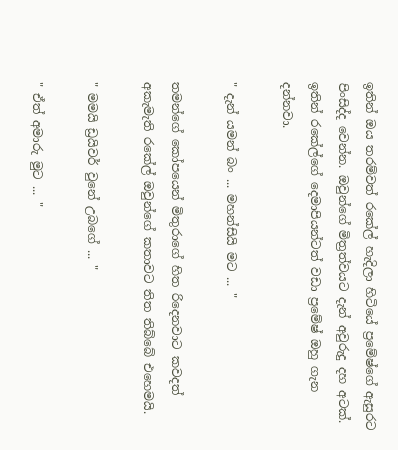ඉතින් ඔය තරම්වත් රකේල් හැදිලා හිටියේ ප්‍රමේෂ්ගේ ඇසුරට පිංසිද්ද වෙන්න. ඔවුන්ගේ මිත්‍රත්වයට දැන් අවුරුදු දහ අටක්. ඉතින් රකේල්ගේ දෙමාපියන්ටත් වඩා ප්‍රමේෂ් ඔහු ගැන දන්නවා.

" දැන් යමන් බං ... මහන්සියි මට ... "

තමන්ගේ කෝපයෙන් මිතුරාගේ හිත රිදෙනවාට කවදත් අකැමැති රකේල් ඔවුන්ගේ කතාවට තිත තිබ්බේ එහෙමයි.

" මමයි ඩ්‍රයිවර් වුනේ උබගේ ... "

" ඒත් අමාරු මුට ... "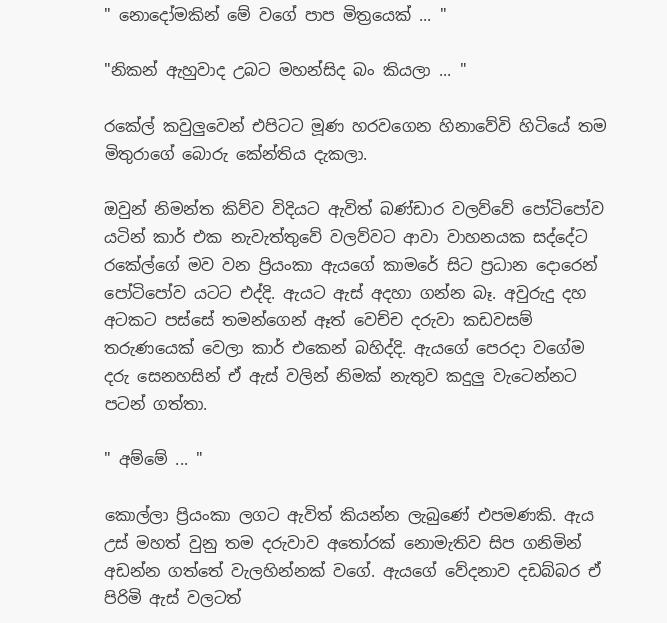" නොදෝමකින් මේ වගේ පාප මිත්‍රයෙක් ... "

"නිකන් ඇහුවාද උබට මහන්සිද බං කියලා ... "

රකේල් කවුලුවෙන් එපිටට මූණ හරවගෙන හිනාවේවි හිටියේ තම මිතුරාගේ බොරු කේන්තිය දැකලා.

ඔවුන් නිමන්ත කිව්ව විදියට ඇවිත් බණ්ඩාර වලව්වේ පෝටිපෝව යටින් කාර් එක නැවැත්තුවේ වලව්වට ආවා වාහනයක සද්දේට රකේල්ගේ මව වන ප්‍රියංකා ඇයගේ කාමරේ සිට ප්‍රධාන දොරෙන් පෝටිපෝව යටට එද්දි. ඇයට ඇස් අදහා ගන්න බෑ. අවුරුදු දහ අටකට පස්සේ තමන්ගෙන් ඈත් වෙච්ච දරුවා කඩවසම් තරුණයෙක් වෙලා කාර් එකෙන් බහිද්දි. ඇයගේ පෙරදා වගේම දරු සෙනහසින් ඒ ඇස් වලින් නිමක් නැතුව කදුලු වැටෙන්නට පටන් ගත්තා.

" අම්මේ ... "

කොල්ලා ප්‍රියංකා ලගට ඇවිත් කියන්න ලැබුණේ එපමණකි. ඇය උස් මහත් වුනු තම දරුවාව අතෝරක් නොමැතිව සිප ගනිමින් අඩන්න ගත්තේ වැලහින්නක් වගේ. ඇයගේ වේදනාව දඩබ්බර ඒ පිරිමි ඇස් වලටත්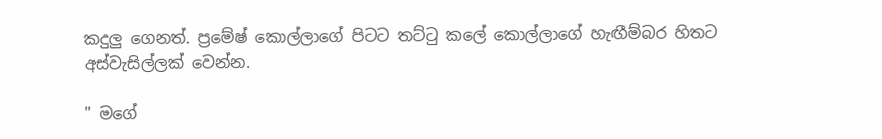කදුලු ගෙනත්. ප්‍රමේෂ් කොල්ලාගේ පිටට තට්ටු කලේ කොල්ලාගේ හැඟීම්බර හිතට අස්වැසිල්ලක් වෙන්න.

" මගේ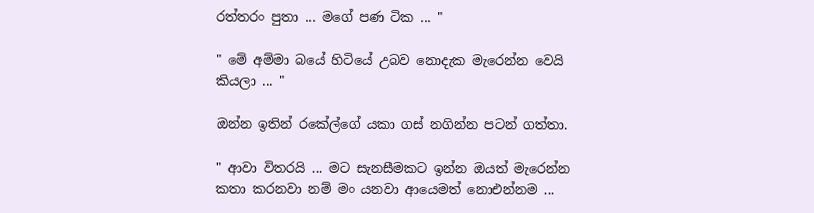රත්තරං පුතා ... මගේ පණ ටික ... "

" මේ අම්මා බයේ හිටියේ උබව නොදැක මැරෙන්න වෙයි කියලා ... "

ඔන්න ඉතින් රකේල්ගේ යකා ගස් නගින්න පටන් ගත්තා.

" ආවා විතරයි ... මට සැනසීමකට ඉන්න ඔයත් මැරෙන්න කතා කරනවා නම් මං යනවා ආයෙමත් නොඑන්නම ...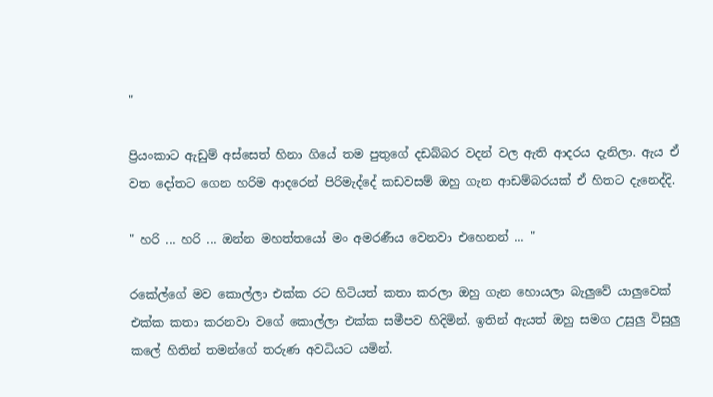"

ප්‍රියංකාට ඇඩුම් අස්සෙත් හිනා ගියේ තම පුතුගේ දඩබ්බර වදන් වල ඇති ආදරය දැනිලා. ඇය ඒ වත දෝතට ගෙන හරිම ආදරෙන් පිරිමැද්දේ කඩවසම් ඔහු ගැන ආඩම්බරයක් ඒ හිතට දැනෙද්දි.

" හරි ... හරි ... ඔන්න මහත්තයෝ මං අමරණීය වෙනවා එහෙනන් ... "

රකේල්ගේ මව කොල්ලා එක්ක රට හිටියත් කතා කරලා ඔහු ගැන හොයලා බැලුවේ යාලුවෙක් එක්ක කතා කරනවා වගේ කොල්ලා එක්ක සමීපව හිදිමින්. ඉතින් ඇයත් ඔහු සමග උසුලු විසුලු කලේ හිතින් තමන්ගේ තරුණ අවධියට යමින්.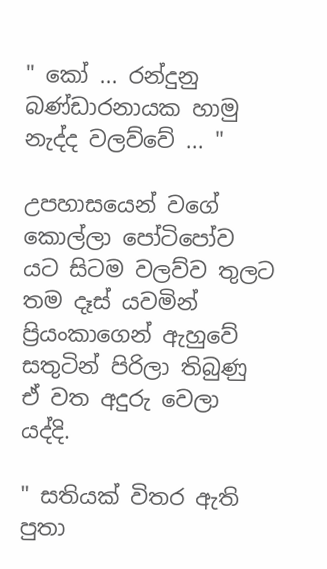" කෝ ... රන්දුනු බණ්ඩාරනායක හාමු නැද්ද වලව්වේ ... "

උපහාසයෙන් වගේ කොල්ලා පෝටිපෝව යට සිටම වලව්ව තුලට තම දෑස් යවමින් ප්‍රියංකාගෙන් ඇහුවේ සතුටින් පිරිලා තිබුණු ඒ වත අදුරු වෙලා යද්දි.

" සතියක් විතර ඇති පුතා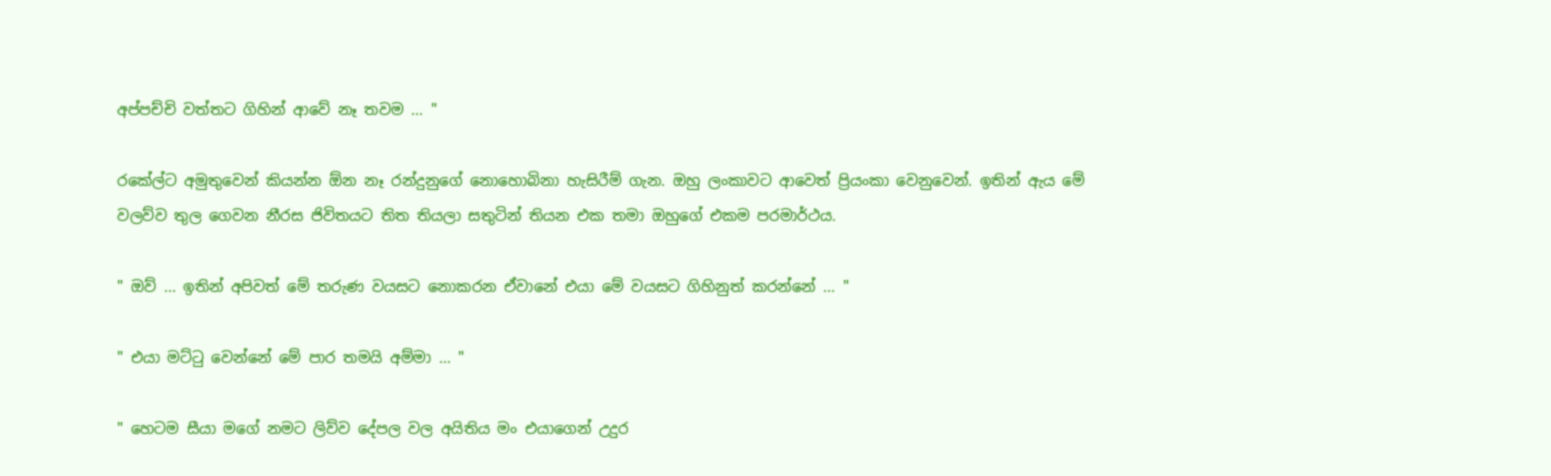අප්පච්චි වත්තට ගිහින් ආවේ නෑ තවම ... "

රකේල්ට අමුතුවෙන් කියන්න ඕන නෑ රන්දුනුගේ නොහොබිනා හැසිරීම් ගැන. ඔහු ලංකාවට ආවෙත් ප්‍රියංකා වෙනුවෙන්. ඉතින් ඇය මේ වලව්ව තුල ගෙවන නීරස ජිවිතයට තිත තියලා සතුටින් තියන එක තමා ඔහුගේ එකම පරමාර්ථය.

" ඔව් ... ඉතින් අපිවත් මේ තරුණ වයසට නොකරන ඒවානේ එයා මේ වයසට ගිහිනුත් කරන්නේ ... "

" එයා මට්ටු වෙන්නේ මේ පාර තමයි අම්මා ... "

" හෙටම සීයා මගේ නමට ලිව්ව දේපල වල අයිතිය මං එයාගෙන් උදුර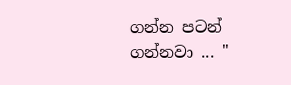ගන්න පටන් ගන්නවා ... "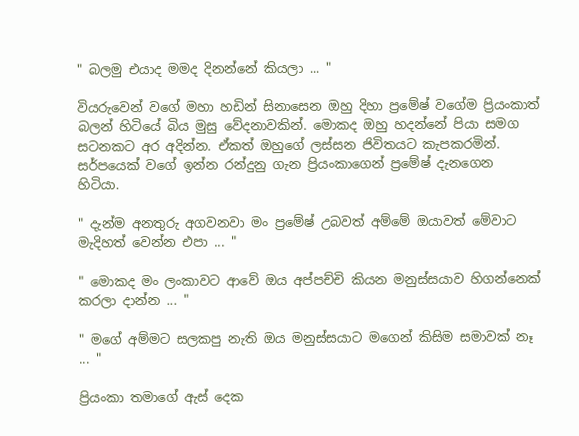" බලමු එයාද මමද දිනන්නේ කියලා ... "

වියරුවෙන් වගේ මහා හඩින් සිනාසෙන ඔහු දිහා ප්‍රමේෂ් වගේම ප්‍රියංකාත් බලන් හිටියේ බිය මුසු වේදනාවකින්. මොකද ඔහු හදන්නේ පියා සමග සටනකට අර අදින්න. ඒකත් ඔහුගේ ලස්සන ජිවිතයට කැපකරමින්. සර්පයෙක් වගේ ඉන්න රන්දුනු ගැන ප්‍රියංකාගෙන් ප්‍රමේෂ් දැනගෙන හිටියා.

" දැන්ම අනතුරු අගවනවා මං ප්‍රමේෂ් උබවත් අම්මේ ඔයාවත් මේවාට මැදිහත් වෙන්න එපා ... "

" මොකද මං ලංකාවට ආවේ ඔය අප්පච්චි කියන මනුස්සයාව හිගන්නෙක් කරලා දාන්න ... "

" මගේ අම්මට සලකපු නැති ඔය මනුස්සයාට මගෙන් කිසිම සමාවක් නෑ ... "

ප්‍රියංකා තමාගේ ඇස් දෙක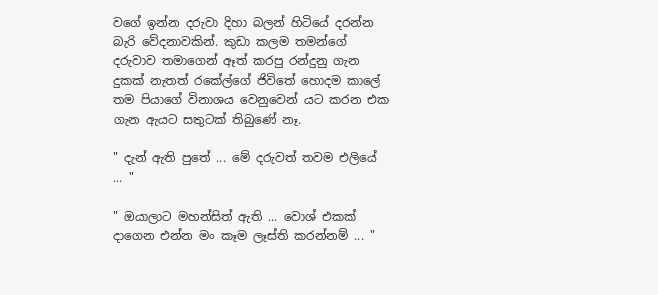වගේ ඉන්න දරුවා දිහා බලන් හිටියේ දරන්න බැරි වේදනාවකින්. කුඩා කලම තමන්ගේ දරුවාව තමාගෙන් ඈත් කරපු රන්දුනු ගැන දුකක් නැතත් රකේල්ගේ ජිවිතේ හොදම කාලේ තම පියාගේ විනාශය වෙනුවෙන් යට කරන එක ගැන ඇයට සතුටක් තිබුණේ නෑ.

" දැන් ඇති පුතේ ... මේ දරුවත් තවම එලියේ ... "

" ඔයාලාට මහන්සිත් ඇති ... වොශ් එකක් දාගෙන එන්න මං කෑම ලෑස්ති කරන්නම් ... "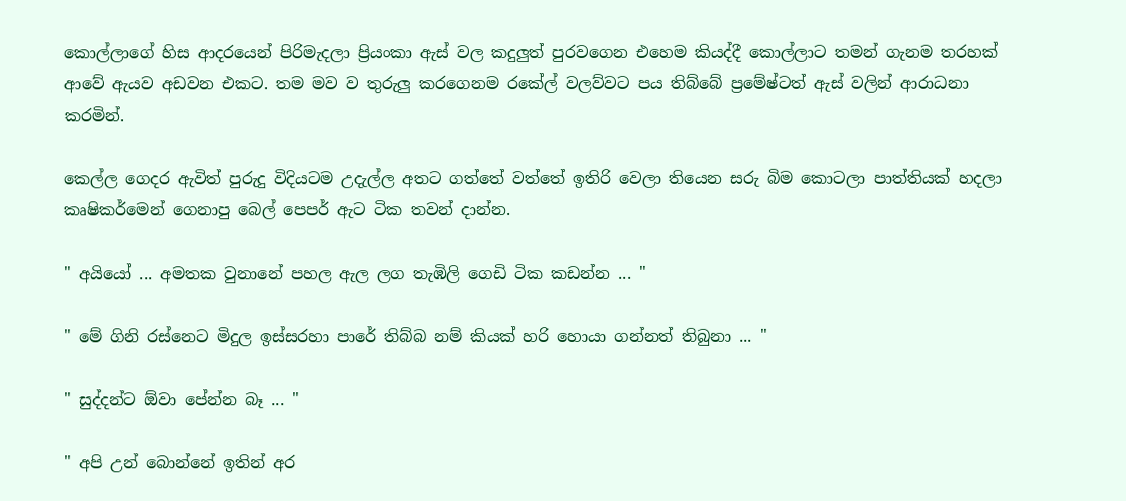කොල්ලාගේ හිස ආදරයෙන් පිරිමැදලා ප්‍රියංකා ඇස් වල කදුලුත් පුරවගෙන එහෙම කියද්දී කොල්ලාට තමන් ගැනම තරහක් ආවේ ඇයව අඩවන එකට. තම මව ව තුරුලු කරගෙනම රකේල් වලව්වට පය තිබ්බේ ප්‍රමේෂ්ටත් ඇස් වලින් ආරාධනා කරමින්.

කෙල්ල ගෙදර ඇවිත් පුරුදු විදියටම උදැල්ල අතට ගත්තේ වත්තේ ඉතිරි වෙලා තියෙන සරු බිම කොටලා පාත්තියක් හදලා කෘෂිකර්මෙන් ගෙනාපු බෙල් පෙපර් ඇට ටික තවන් දාන්න.

" අයියෝ ... අමතක වුනානේ පහල ඇල ලග තැඹිලි ගෙඩි ටික කඩන්න ... "

" මේ ගිනි රස්නෙට මිදුල ඉස්සරහා පාරේ තිබ්බ නම් කියක් හරි හොයා ගන්නත් තිබුනා ... "

" සුද්දන්ට ඕවා පේන්න බෑ ... "

" අපි උන් බොන්නේ ඉතින් අර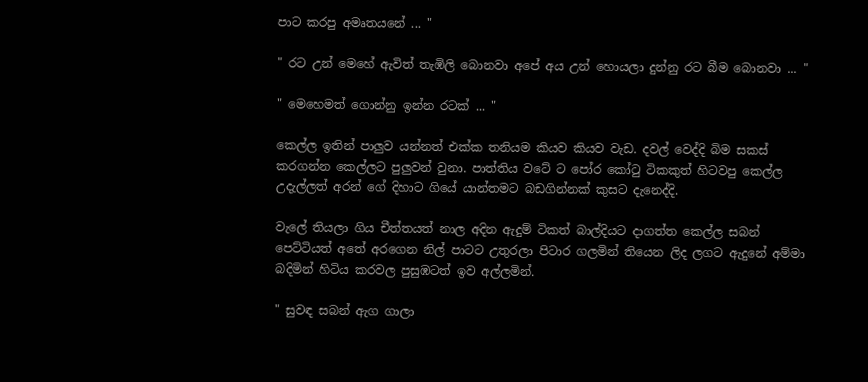පාට කරපු අමෘතයනේ ... "

" රට උන් මෙහේ ඇවිත් තැඹිලි බොනවා අපේ අය උන් හොයලා දුන්නු රට බීම බොනවා ... "

" මෙහෙමත් ගොන්නු ඉන්න රටක් ... "

කෙල්ල ඉතින් පාලුව යන්නත් එක්ක තනියම කියව කියව වැඩ. දවල් වෙද්දි බිම සකස් කරගන්න කෙල්ලට පුලුවන් වුනා. පාත්තිය වටේ ට පෝර කෝටු ටිකකුත් හිටවපු කෙල්ල උදැල්ලත් අරන් ගේ දිහාට ගියේ යාන්තමට බඩගින්නක් කුසට දැනෙද්දි.

වැලේ තියලා ගිය චීත්තයත් නාල අදින ඇදුම් ටිකත් බාල්දියට දාගත්ත කෙල්ල සබන් පෙට්ටියත් අතේ අරගෙන නිල් පාටට උතුරලා පිටාර ගලමින් තියෙන ලිද ලගට ඇදුනේ අම්මා බදිමින් හිටිය කරවල පුසුඹටත් ඉව අල්ලමින්.

" සුවඳ සබන් ඇග ගාලා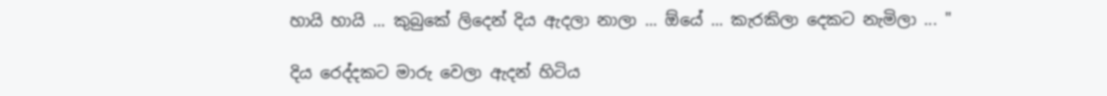හායි හායි ... කුබුකේ ලිදෙන් දිය ඇදලා නාලා ... ඕයේ ... කැරකිලා දෙකට නැමිලා ... "

දිය රෙද්දකට මාරු වෙලා ඇදන් හිටිය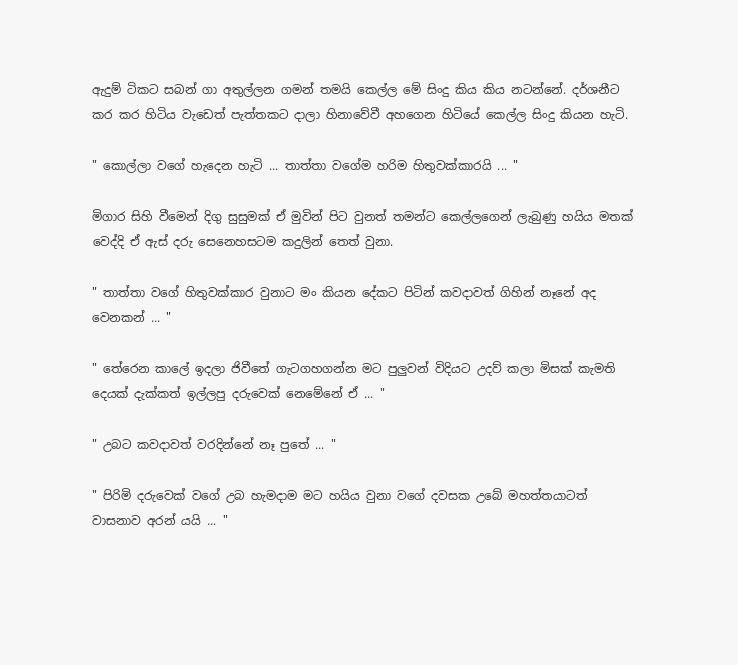ඇදුම් ටිකට සබන් ගා අතුල්ලන ගමන් තමයි කෙල්ල මේ සිංදු කිය කිය නටන්නේ. දර්ශනීට කර කර හිටිය වැඩෙත් පැත්තකට දාලා හිනාවේවී අහගෙන හිටියේ කෙල්ල සිංදු කියන හැටි.

" කොල්ලා වගේ හැදෙන හැටි ... තාත්තා වගේම හරිම හිතුවක්කාරයි ... "

මිගාර සිහි වීමෙන් දිගු සුසුමක් ඒ මුවින් පිට වුනත් තමන්ට කෙල්ලගෙන් ලැබුණු හයිය මතක් වෙද්දි ඒ ඇස් දරු සෙනෙහසටම කදුලින් තෙත් වුනා.

" තාත්තා වගේ හිතුවක්කාර වුනාට මං කියන දේකට පිටින් කවදාවත් ගිහින් නෑනේ අද වෙනකන් ... "

" තේරෙන කාලේ ඉදලා ජිවීතේ ගැටගහගන්න මට පුලුවන් විදියට උදව් කලා මිසක් කැමති දෙයක් දැක්කත් ඉල්ලපු දරුවෙක් නෙමේනේ ඒ ... "

" උබට කවදාවත් වරදින්නේ නෑ පුතේ ... "

" පිරිමි දරුවෙක් වගේ උබ හැමදාම මට හයිය වුනා වගේ දවසක උබේ මහත්තයාටත් වාසනාව අරන් යයි ... "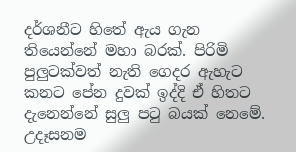දර්ශනීට හිතේ ඇය ගැන තියෙන්නේ මහා බරක්. පිරිමි පුලුටක්වත් නැති ගෙදර ඇහැට කනට පේන දුවක් ඉද්දි ඒ හිතට දැනෙන්නේ සුලු පටු බයක් නෙමේ. උදෑසනම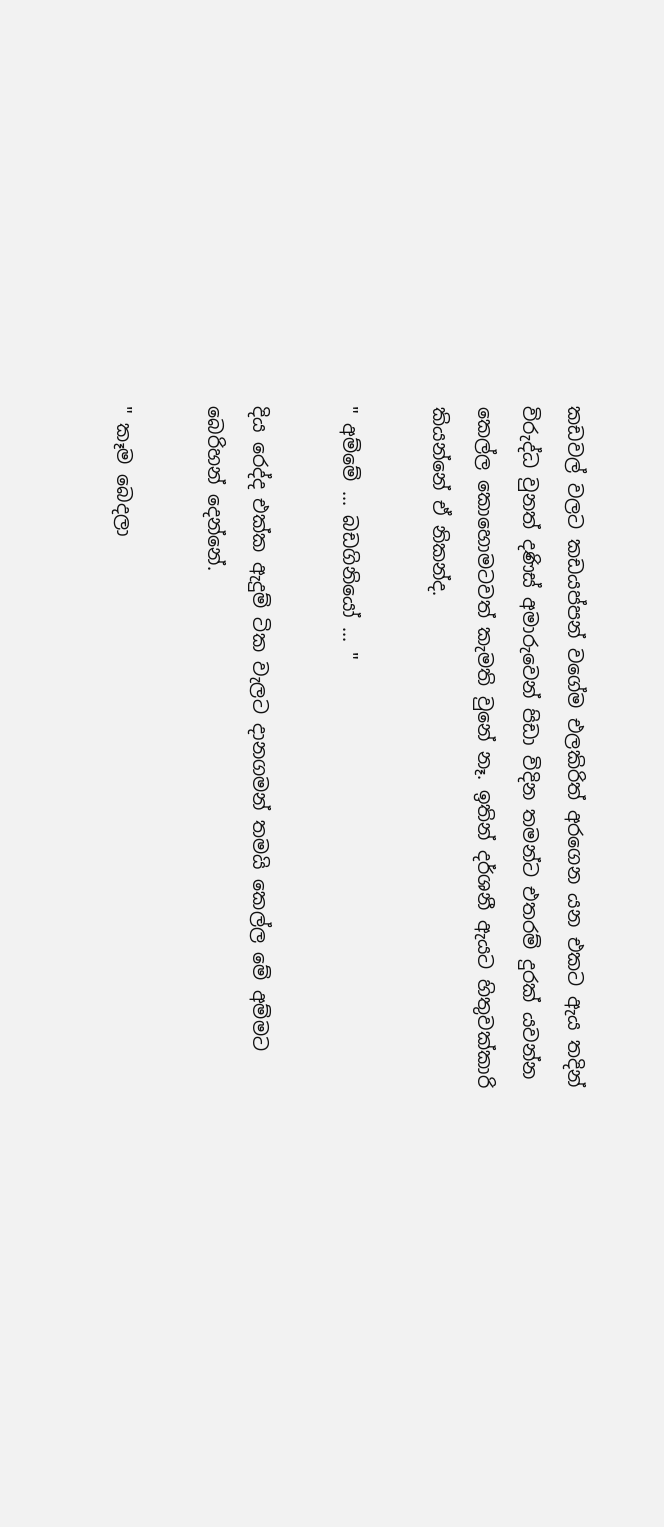කඩවල් වලට කඩයප්පන් වගේම එලකිරිත් අරගෙන යන එකට ඇය තදින් විරුද්ධ වුනත් දණිස් අමාරුවෙන් පිඩා විදින තමන්ට එතරම් දුරක් යවන්න කෙල්ල කොහොමටවත් කැමති වුනේ නෑ. ඉතින් දර්ශනී ඇයට හිතුවක්කාරි කියන්නේ ඒ නිකන්ද.

" අම්මේ ... බඩගිනියෝ ... "

දිය රෙද්ද එක්ක ඇදුම් ටික වැලට දානගමන් තමයි කෙල්ල මේ අම්මට බෙරිහන් දෙන්නේ.

" කෑම බෙදලා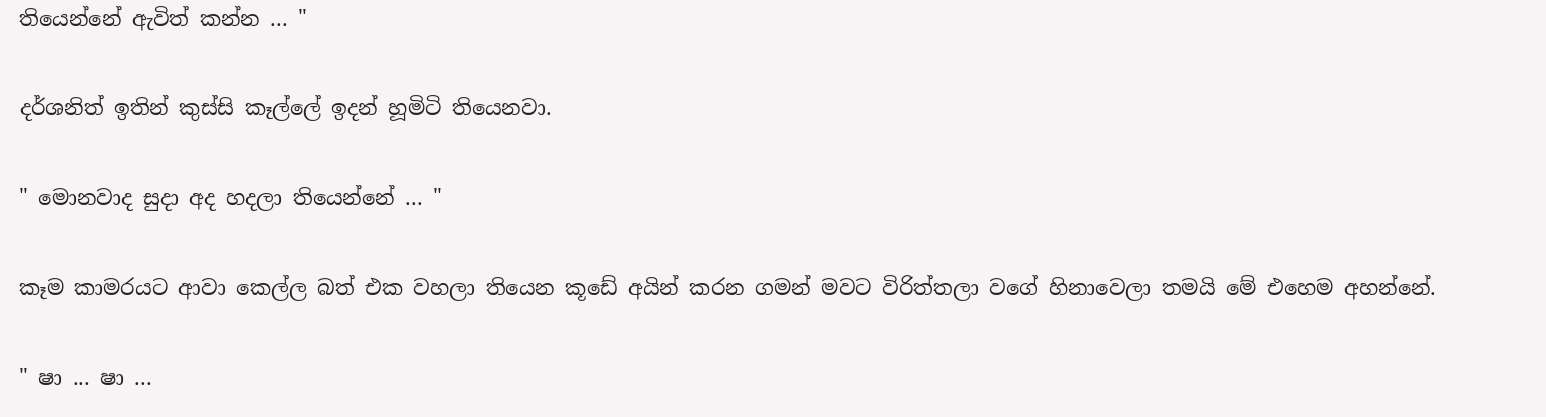තියෙන්නේ ඇවිත් කන්න ... "

දර්ශනිත් ඉතින් කුස්සි කෑල්ලේ ඉදන් හූමිටි තියෙනවා.

" මොනවාද සුදා අද හදලා තියෙන්නේ ... "

කෑම කාමරයට ආවා කෙල්ල බත් එක වහලා තියෙන කූඩේ අයින් කරන ගමන් මවට විරිත්තලා වගේ හිනාවෙලා තමයි මේ එහෙම අහන්නේ.

" ෂා ... ෂා ...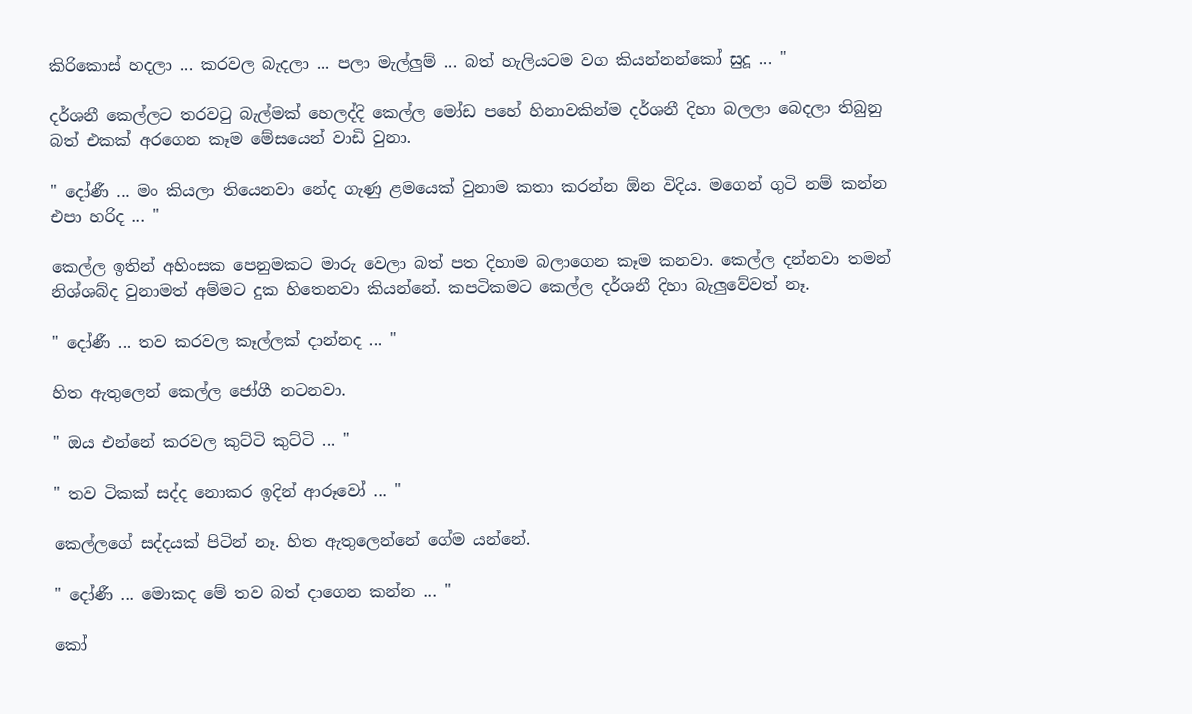කිරිකොස් හදලා ... කරවල බැදලා ... පලා මැල්ලුම් ... බත් හැලියටම වග කියන්නන්කෝ සුදූ ... "

දර්ශනී කෙල්ලට තරවටු බැල්මක් හෙලද්දි කෙල්ල මෝඩ පහේ හිනාවකින්ම දර්ශනී දිහා බලලා බෙදලා තිබුනු බත් එකක් අරගෙන කෑම මේසයෙන් වාඩි වුනා.

" දෝණී ... මං කියලා තියෙනවා නේද ගැණු ළමයෙක් වුනාම කතා කරන්න ඕන විදිය. මගෙන් ගුටි නම් කන්න එපා හරිද ... "

කෙල්ල ඉතින් අහිංසක පෙනුමකට මාරු වෙලා බත් පත දිහාම බලාගෙන කෑම කනවා. කෙල්ල දන්නවා තමන් නිශ්ශබ්ද වුනාමත් අම්මට දුක හිතෙනවා කියන්නේ. කපටිකමට කෙල්ල දර්ශනී දිහා බැලුවේවත් නෑ.

" දෝණී ... තව කරවල කෑල්ලක් දාන්නද ... "

හිත ඇතුලෙන් කෙල්ල ජෝගී නටනවා.

" ඔය එන්නේ කරවල කුට්ටි කුට්ටි ... "

" තව ටිකක් සද්ද නොකර ඉදින් ආරූවෝ ... "

කෙල්ලගේ සද්දයක් පිටින් නෑ. හිත ඇතුලෙන්නේ ගේම යන්නේ.

" දෝණී ... මොකද මේ තව බත් දාගෙන කන්න ... "

කෝ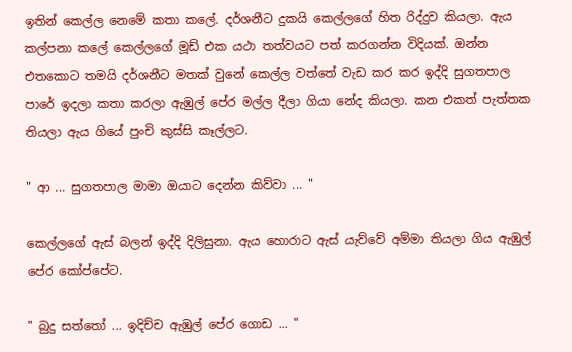ඉතින් කෙල්ල නෙමේ කතා කලේ. දර්ශනීට දුකයි කෙල්ලගේ හිත රිද්දුව කියලා. ඇය කල්පනා කලේ කෙල්ලගේ මූඩ් එක යථා තත්වයට පත් කරගන්න විදියක්. ඔන්න එතකොට තමයි දර්ශනීට මතක් වුනේ කෙල්ල වත්තේ වැඩ කර කර ඉද්දි සුගතපාල පාරේ ඉදලා කතා කරලා ඇඹුල් පේර මල්ල දීලා ගියා නේද කියලා. කන එකත් පැත්තක තියලා ඇය ගියේ පුංචි කුස්සි කෑල්ලට.

" ආ ... සුගතපාල මාමා ඔයාට දෙන්න කිව්වා ... "

කෙල්ලගේ ඇස් බලන් ඉද්දි දිලිසුනා. ඇය හොරාට ඇස් යැව්වේ අම්මා තියලා ගිය ඇඹුල් පේර කෝප්පේට.

" බුදු සත්තෝ ... ඉදිච්ච ඇඹුල් පේර ගොඩ ... "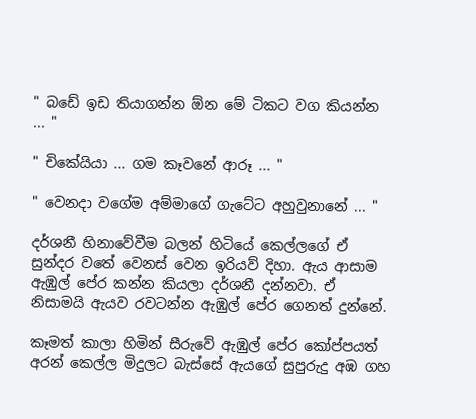" බඩේ ඉඩ තියාගන්න ඕන මේ ටිකට වග කියන්න ... "

" චිකේයියා ... ගම කෑවනේ ආරූ ... "

" වෙනදා වගේම අම්මාගේ ගැටේට අහුවුනානේ ... "

දර්ශනී හිනාවේවීම බලන් හිටියේ කෙල්ලගේ ඒ සුන්දර වතේ වෙනස් වෙන ඉරියව් දිහා. ඇය ආසාම ඇඹුල් පේර කන්න කියලා දර්ශනී දන්නවා. ඒ නිසාමයි ඇයව රවටන්න ඇඹුල් පේර ගෙනත් දුන්නේ.

කෑමත් කාලා හිමින් සීරුවේ ඇඹුල් පේර කෝප්පයත් අරන් කෙල්ල මිදුලට බැස්සේ ඇයගේ සුපුරුදු අඹ ගහ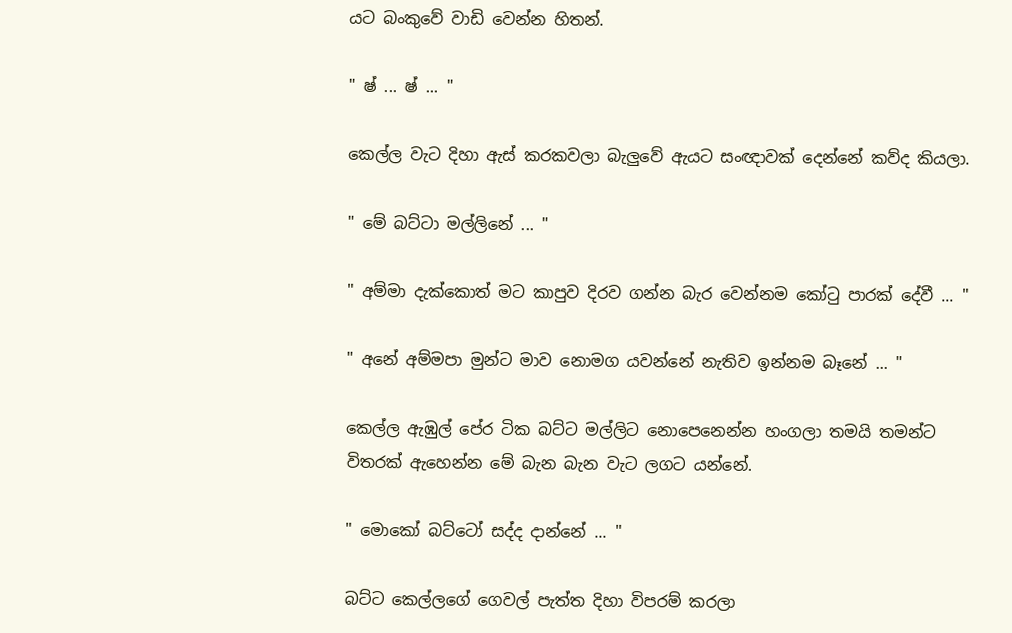යට බංකුවේ වාඩි වෙන්න හිතන්.

" ෂ් ... ෂ් ... "

කෙල්ල වැට දිහා ඇස් කරකවලා බැලුවේ ඇයට සංඥාවක් දෙන්නේ කව්ද කියලා.

" මේ බට්ටා මල්ලිනේ ... "

" අම්මා දැක්කොත් මට කාපුව දිරව ගන්න බැර වෙන්නම කෝටු පාරක් දේවී ... "

" අනේ අම්මපා මුන්ට මාව නොමග යවන්නේ නැතිව ඉන්නම බෑනේ ... "

කෙල්ල ඇඹුල් පේර ටික බට්ට මල්ලිට නොපෙනෙන්න හංගලා තමයි තමන්ට විතරක් ඇහෙන්න මේ බැන බැන වැට ලගට යන්නේ.

" මොකෝ බට්ටෝ සද්ද දාන්නේ ... "

බට්ට කෙල්ලගේ ගෙවල් පැත්ත දිහා විපරම් කරලා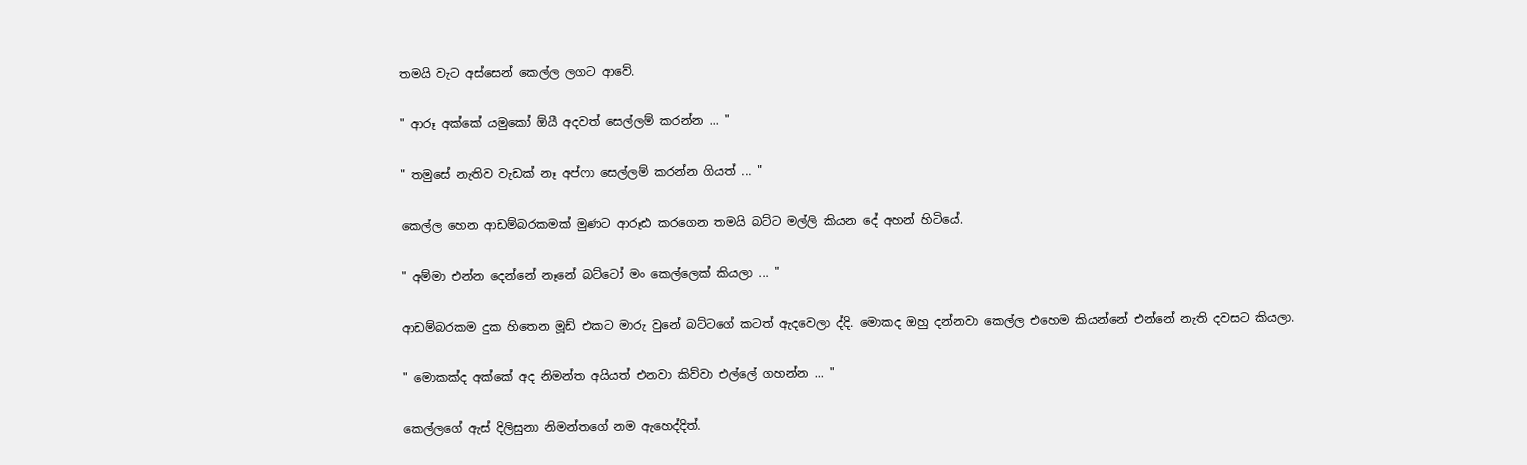තමයි වැට අස්සෙන් කෙල්ල ලගට ආවේ.

" ආරූ අක්කේ යමුකෝ ඕයී අදවත් සෙල්ලම් කරන්න ... "

" තමුසේ නැතිව වැඩක් නෑ අප්ෆා සෙල්ලම් කරන්න ගියත් ... "

කෙල්ල හෙන ආඩම්බරකමක් මුණට ආරූඪ කරගෙන තමයි බට්ට මල්ලි කියන දේ අහන් හිටියේ.

" අම්මා එන්න දෙන්නේ නෑනේ බට්ටෝ මං කෙල්ලෙක් කියලා ... "

ආඩම්බරකම දුක හිතෙන මූඩ් එකට මාරු වුනේ බට්ටගේ කටත් ඇදවෙලා ද්දි. මොකද ඔහු දන්නවා කෙල්ල එහෙම කියන්නේ එන්නේ නැති දවසට කියලා.

" මොකක්ද අක්කේ අද නිමන්ත අයියත් එනවා කිව්වා එල්ලේ ගහන්න ... "

කෙල්ලගේ ඇස් දිලිසුනා නිමන්තගේ නම ඇහෙද්දිත්.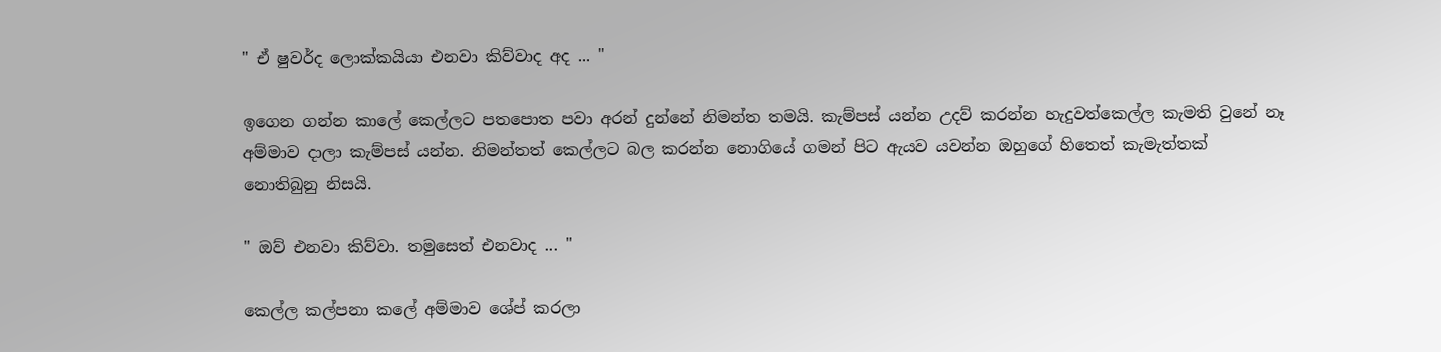" ඒ ෂුවර්ද ලොක්කයියා එනවා කිව්වාද අද ... "

ඉගෙන ගන්න කාලේ කෙල්ලට පතපොත පවා අරන් දුන්නේ නිමන්ත තමයි. කැම්පස් යන්න උදව් කරන්න හැදුවත්කෙල්ල කැමති වුනේ නෑ අම්මාව දාලා කැම්පස් යන්න. නිමන්තත් කෙල්ලට බල කරන්න නොගියේ ගමන් පිට ඇයව යවන්න ඔහුගේ හිතෙත් කැමැත්තක් නොතිබුනු නිසයි.

" ඔව් එනවා කිව්වා. තමුසෙත් එනවාද ... "

කෙල්ල කල්පනා කලේ අම්මාව ශේප් කරලා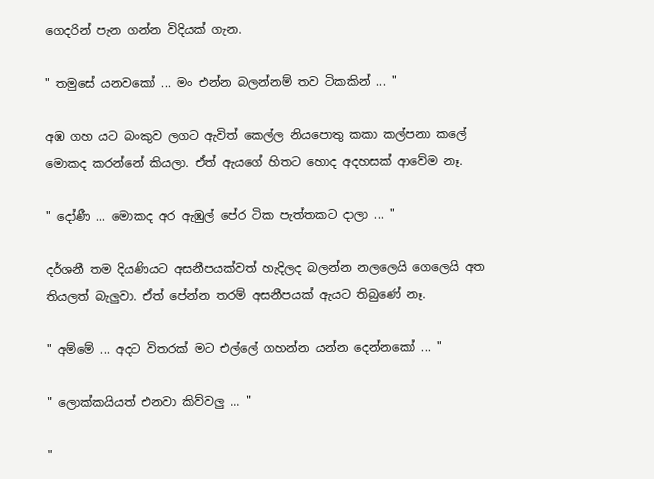ගෙදරින් පැන ගන්න විදියක් ගැන.

" තමුසේ යනවකෝ ... මං එන්න බලන්නම් තව ටිකකින් ... "

අඹ ගහ යට බංකුව ලගට ඇවිත් කෙල්ල නියපොතු කකා කල්පනා කලේ මොකද කරන්නේ කියලා. ඒත් ඇයගේ හිතට හොද අදහසක් ආවේම නෑ.

" දෝණී ... මොකද අර ඇඹුල් පේර ටික පැත්තකට දාලා ... "

දර්ශනී තම දියණියට අසනීපයක්වත් හැදිලද බලන්න නලලෙයි ගෙලෙයි අත තියලත් බැලුවා. ඒත් පේන්න තරම් අසනීපයක් ඇයට තිබුණේ නෑ.

" අම්මේ ... අදට විතරක් මට එල්ලේ ගහන්න යන්න දෙන්නකෝ ... "

" ලොක්කයියත් එනවා කිව්වලු ... "

"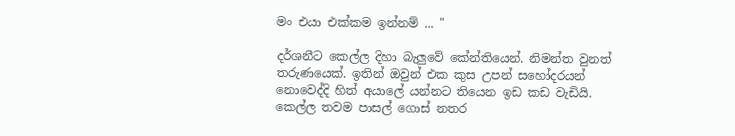මං එයා එක්කම ඉන්නම් ... "

දර්ශනීට කෙල්ල දිහා බැලුවේ කේන්තියෙන්. නිමන්ත වුනත් තරුණයෙක්. ඉතින් ඔවුන් එක කුස උපන් සහෝදරයන් නොවෙද්දි හිත් අයාලේ යන්නට තියෙන ඉඩ කඩ වැඩියි. කෙල්ල තවම පාසල් ගොස් නතර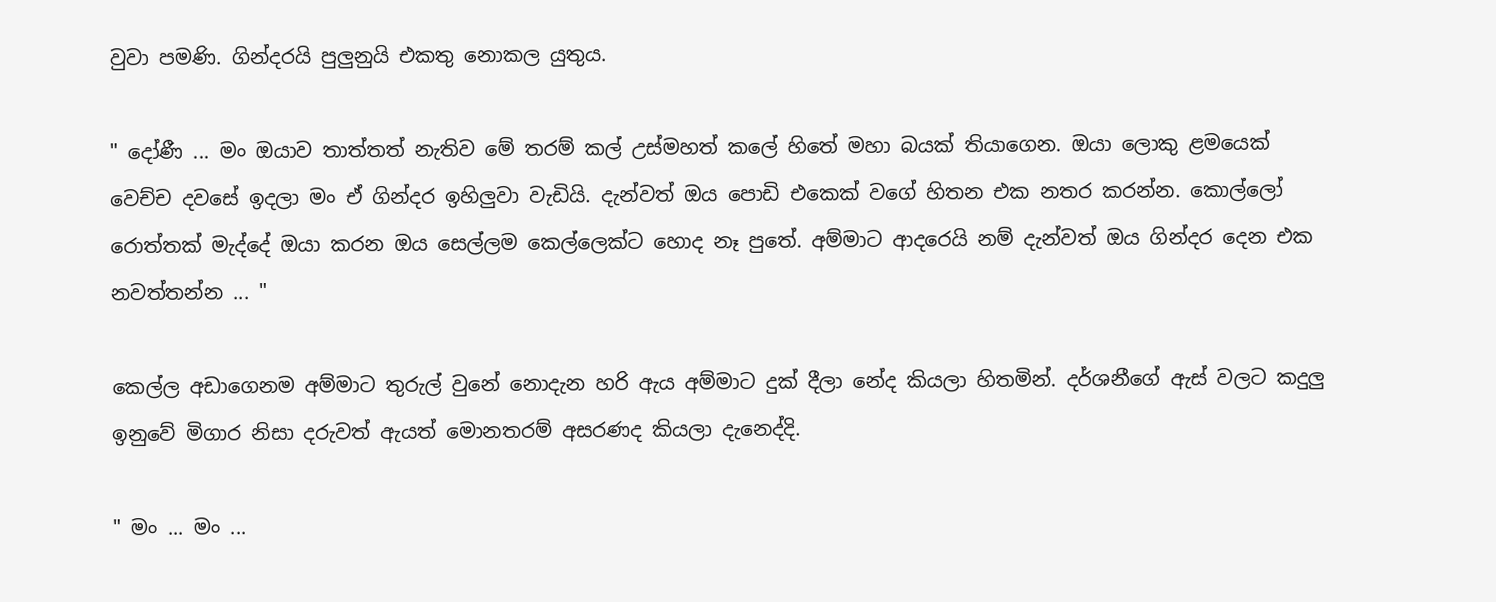වුවා පමණි. ගින්දරයි පුලුනුයි එකතු නොකල යුතුය.

" දෝණී ... මං ඔයාව තාත්තත් නැතිව මේ තරම් කල් උස්මහත් කලේ හිතේ මහා බයක් තියාගෙන. ඔයා ලොකු ළමයෙක් වෙච්ච දවසේ ඉදලා මං ඒ ගින්දර ඉහිලුවා වැඩියි. දැන්වත් ඔය පොඩි එකෙක් වගේ හිතන එක නතර කරන්න. කොල්ලෝ රොත්තක් මැද්දේ ඔයා කරන ඔය සෙල්ලම කෙල්ලෙක්ට හොද නෑ පුතේ. අම්මාට ආදරෙයි නම් දැන්වත් ඔය ගින්දර දෙන එක නවත්තන්න ... "

කෙල්ල අඩාගෙනම අම්මාට තුරුල් වුනේ නොදැන හරි ඇය අම්මාට දුක් දීලා නේද කියලා හිතමින්. දර්ශනීගේ ඇස් වලට කදුලු ඉනුවේ මිගාර නිසා දරුවත් ඇයත් මොනතරම් අසරණද කියලා දැනෙද්දි.

" මං ... මං ...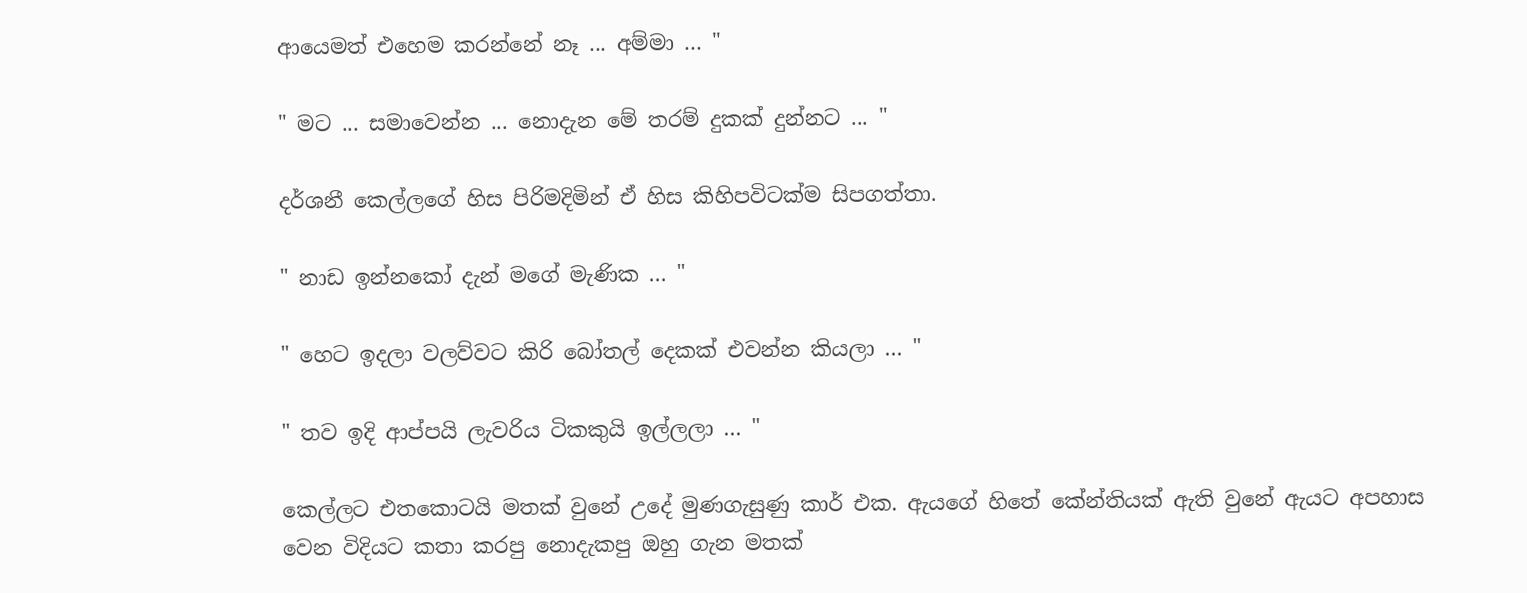ආයෙමත් එහෙම කරන්නේ නෑ ... අම්මා ... "

" මට ... සමාවෙන්න ... නොදැන මේ තරම් දුකක් දුන්නට ... "

දර්ශනී කෙල්ලගේ හිස පිරිමදිමින් ඒ හිස කිහිපවිටක්ම සිපගත්තා.

" නාඩ ඉන්නකෝ දැන් මගේ මැණික ... "

" හෙට ඉදලා වලව්වට කිරි බෝතල් දෙකක් එවන්න කියලා ... "

" තව ඉදි ආප්පයි ලැවරිය ටිකකුයි ඉල්ලලා ... "

කෙල්ලට එතකොටයි මතක් වුනේ උදේ මුණගැසුණු කාර් එක. ඇයගේ හිතේ කේන්තියක් ඇති වුනේ ඇයට අපහාස වෙන විදියට කතා කරපු නොදැකපු ඔහු ගැන මතක්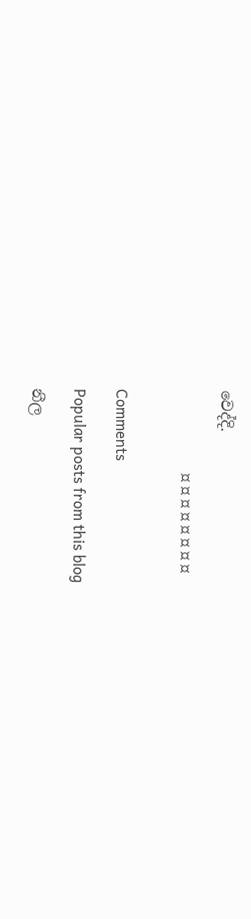වෙද්දි.

                     ¤ ¤ ¤ ¤ ¤ ¤ ¤ ¤


Comments

Popular posts from this blog

නීල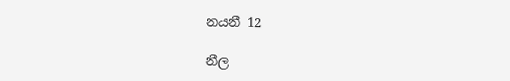නයනී 12

නීල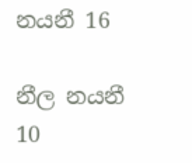නයනී 16

නීල නයනී 10